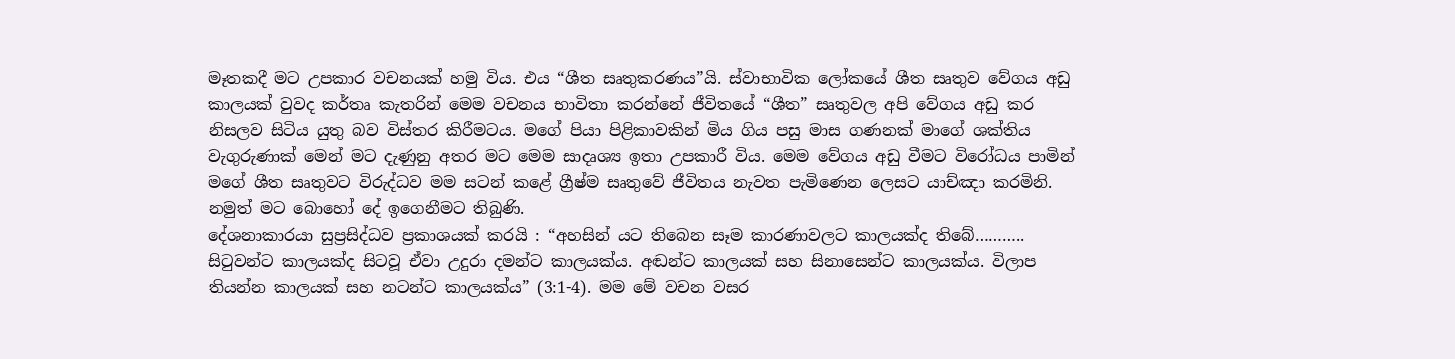මෑතකදී මට උපකාර වචනයක් හමු විය. එය “ශීත සෘතුකරණය”යි. ස්වාභාවික ලෝකයේ ශීත සෘතුව වේගය අඩු කාලයක් වුවද කර්තෘ කැතරින් මෙම වචනය භාවිතා කරන්නේ ජීවිතයේ “ශීත” සෘතුවල අපි වේගය අඩු කර නිසලව සිටිය යුතු බව විස්තර කිරීමටය. මගේ පියා පිළිකාවකින් මිය ගිය පසු මාස ගණනක් මාගේ ශක්තිය වැගුරුණාක් මෙන් මට දැණුනු අතර මට මෙම සාදෘශ්‍ය ඉතා උපකාරී විය. මෙම වේගය අඩු වීමට විරෝධය පාමින් මගේ ශීත සෘතුවට විරුද්ධව මම සටන් කළේ ග්‍රීෂ්ම සෘතුවේ ජීවිතය නැවත පැමිණෙන ලෙසට යාච්ඤා කරමිනි. නමුත් මට බොහෝ දේ ඉගෙනීමට තිබුණි.
දේශනාකාරයා සුප්‍රසිද්ධව ප්‍රකාශයක් කරයි : “අහසින් යට තිබෙන සෑම කාරණාවලට කාලයක්ද තිබේ……….. සිටුවන්ට කාලයක්ද සිටවූ ඒවා උදුරා දමන්ට කාලයක්ය. අඬන්ට කාලයක් සහ සිනාසෙන්ට කාලයක්ය. විලාප තියන්න කාලයක් සහ නටන්ට කාලයක්ය” (3:1-4). මම මේ වචන වසර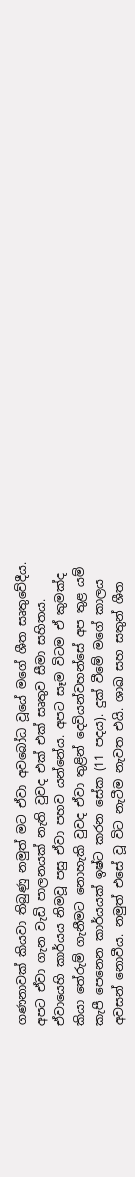ගණනාවක් කියවා තිබුණු නමුත් මට ඒවා අවබෝධ වූයේ මගේ ශීත සෘතුවේදීය. අපට ඒවා ගැන වැඩි පාලනයක් නැති වුවද එක් එක් සෘතුව සීමා සහිතය. ඒවායෙහි කාර්යය නිමවූ පසු ඒවා පහව යන්නේය. අපට සෑම විටම ඒ කුමක්ද කියා තේරුම් ගැනීමට නොහැකි වුවද ඒවා තුළින් දෙවියන්වහන්සේ අප තුළ යම් කැපී පෙනෙන කාර්යයක් ඉෂ්ට කරන සේක (11 පදය). දුක් වීමේ මගේ කාලය අවසන් නොවීය. නමුත් එසේ වූ විට නැටීම නැවත එයි. ශාඛ සහ සතුන් ශීත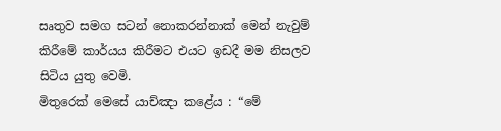සෘතුව සමග සටන් නොකරන්නාක් මෙන් නැවුම් කිරීමේ කාර්යය කිරීමට එයට ඉඩදී මම නිසලව සිටිය යුතු වෙමි.
මිතුරෙක් මෙසේ යාච්ඤා කළේය : “මේ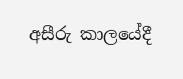අසීරු කාලයේදී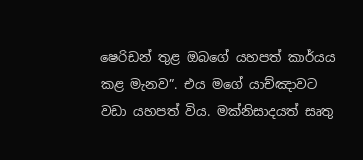ෂෙරිඩන් තුළ ඔබගේ යහපත් කාර්යය කළ මැනව”. එය මගේ යාච්ඤාවට වඩා යහපත් විය. මක්නිසාදයත් සෘතු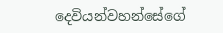දෙවියන්වහන්සේගේ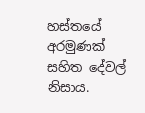හස්තයේ අරමුණක් සහිත දේවල් නිසාය.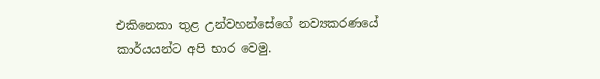එකිනෙකා තුළ උන්වහන්සේගේ නව්‍යකරණයේ කාර්යයන්ට අපි භාර වෙමු.